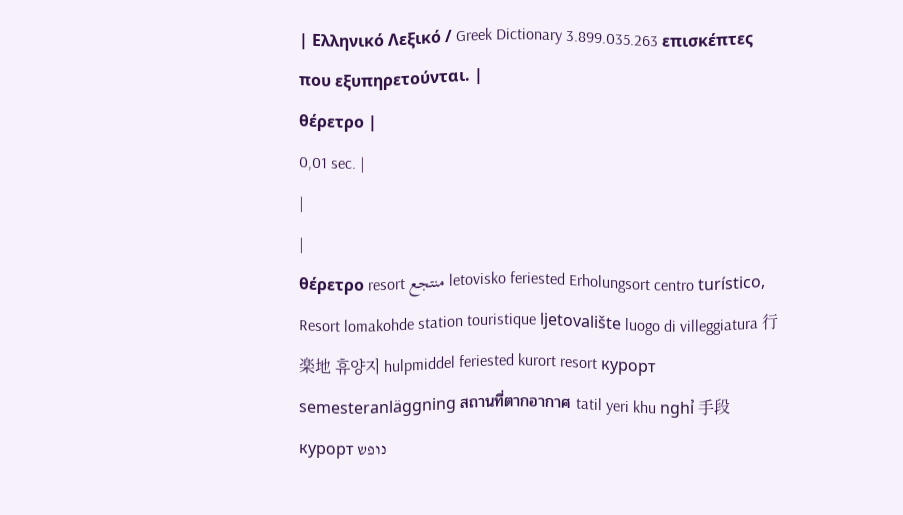| Ελληνικό Λεξικό / Greek Dictionary 3.899.035.263 επισκέπτες που εξυπηρετούνται. |
θέρετρο |
0,01 sec. |
|
|
θέρετρο resort منتجع letovisko feriested Erholungsort centro turístico, Resort lomakohde station touristique ljetovalište luogo di villeggiatura 行楽地 휴양지 hulpmiddel feriested kurort resort курорт semesteranläggning สถานที่ตากอากาศ tatil yeri khu nghỉ 手段 курорт נופש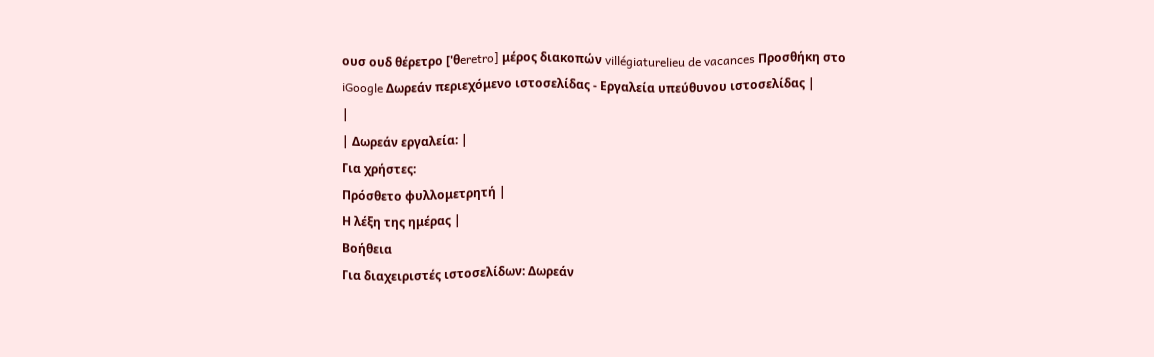ουσ ουδ θέρετρο ['θeretro] μέρος διακοπών villégiaturelieu de vacances Προσθήκη στο iGoogle Δωρεάν περιεχόμενο ιστοσελίδας - Εργαλεία υπεύθυνου ιστοσελίδας |
|
| Δωρεάν εργαλεία: |
Για χρήστες:
Πρόσθετο φυλλομετρητή |
Η λέξη της ημέρας |
Βοήθεια
Για διαχειριστές ιστοσελίδων: Δωρεάν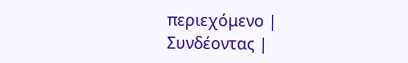περιεχόμενο | Συνδέοντας |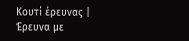Κουτί έρευνας | Έρευνα με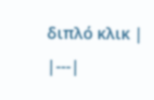διπλό κλικ |
|---|